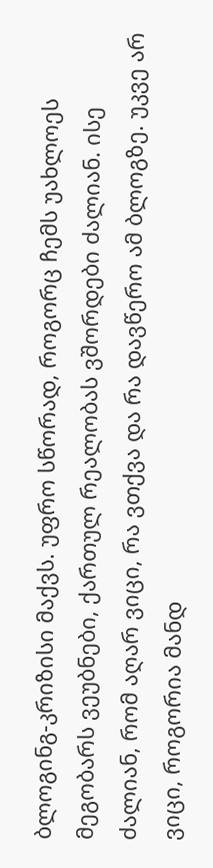ბლოგინგ-კრიზისი მაქვს. უფრო სწორად, როგორც ჩემს უახლოეს მეგობარს ვეუბნები, ქართულ რეალობას ვშორდები ძალიან. ისე ძალიან, რომ აღარ ვიცი, რა ვთქვა და რა დავწერო ამ ბლოგზე. უკვე არ ვიცი, როგორია მანდ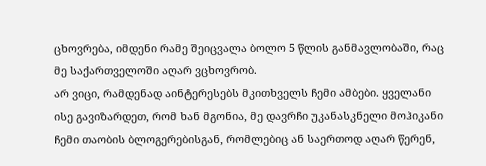ცხოვრება, იმდენი რამე შეიცვალა ბოლო 5 წლის განმავლობაში, რაც მე საქართველოში აღარ ვცხოვრობ.
არ ვიცი, რამდენად აინტერესებს მკითხველს ჩემი ამბები. ყველანი ისე გავიზარდეთ, რომ ხან მგონია, მე დავრჩი უკანასკნელი მოჰიკანი ჩემი თაობის ბლოგერებისგან, რომლებიც ან საერთოდ აღარ წერენ,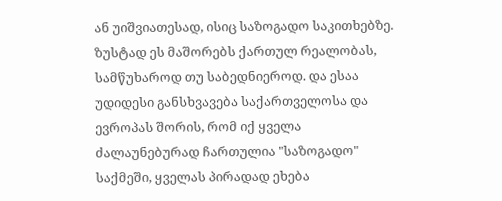ან უიშვიათესად, ისიც საზოგადო საკითხებზე.
ზუსტად ეს მაშორებს ქართულ რეალობას, სამწუხაროდ თუ საბედნიეროდ. და ესაა უდიდესი განსხვავება საქართველოსა და ევროპას შორის, რომ იქ ყველა ძალაუნებურად ჩართულია "საზოგადო" საქმეში, ყველას პირადად ეხება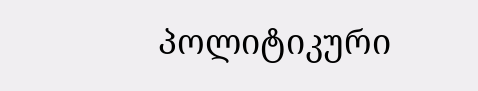პოლიტიკური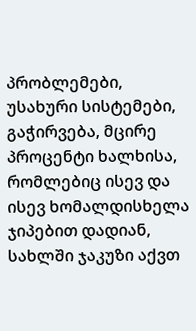პრობლემები, უსახური სისტემები, გაჭირვება, მცირე პროცენტი ხალხისა, რომლებიც ისევ და ისევ ხომალდისხელა ჯიპებით დადიან, სახლში ჯაკუზი აქვთ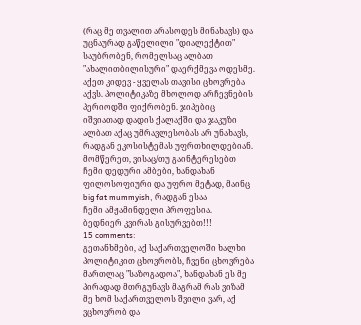(რაც მე თვალით არასოდეს მინახავს) და უცნაურად გაწელილი "დიალექტით" საუბრობენ, რომელსაც ალბათ "ახალითბილისური" დაერქმევა ოდესმე.
აქეთ კიდევ - ყველას თავისი ცხოვრება აქვს. პოლიტიკაზე მხოლოდ არჩევნების პერიოდში ფიქრობენ. ჯიპებიც იშვიათად დადის ქალაქში და ჯაკუზი ალბათ აქაც უმრავლესობას არ უნახავს, რადგან ეკოსისტემას უფრთხილდებიან.
მომწერეთ, ვისაც/თუ გაინტერესებთ ჩემი დედური ამბები, ხანდახან
ფილოსოფიური და უფრო მეტად, მაინც big fat mummyish, რადგან ესაა
ჩემი ამჟამინდელი პროფესია.
ბედნიერ კვირას გისურვებთ!!!
15 comments:
გეთანხმები, აქ საქართველოში ხალხი პოლიტიკით ცხოვრობს, ჩვენი ცხოვრება მართლაც "საზოგადოა", ხანდახან ეს მე პირადად მთრგუნავს მაგრამ რას ვიზამ მე ხომ საქართველოს შვილი ვარ, აქ ვცხოვრობ და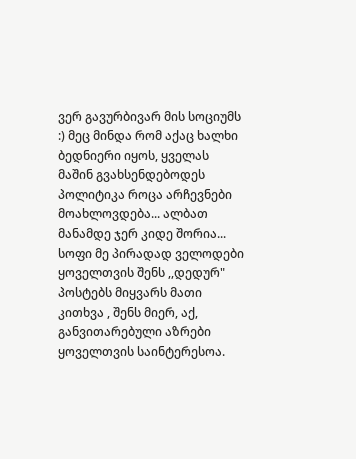ვერ გავურბივარ მის სოციუმს :) მეც მინდა რომ აქაც ხალხი ბედნიერი იყოს, ყველას მაშინ გვახსენდებოდეს პოლიტიკა როცა არჩევნები მოახლოვდება... ალბათ მანამდე ჯერ კიდე შორია...
სოფი მე პირადად ველოდები ყოველთვის შენს ,,დედურ" პოსტებს მიყვარს მათი კითხვა , შენს მიერ, აქ, განვითარებული აზრები ყოველთვის საინტერესოა.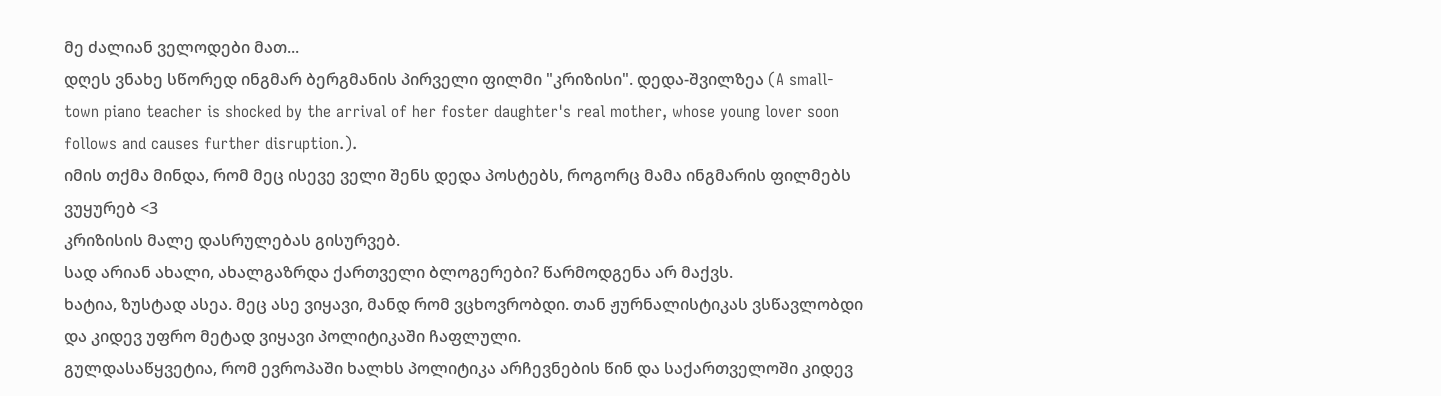მე ძალიან ველოდები მათ...
დღეს ვნახე სწორედ ინგმარ ბერგმანის პირველი ფილმი "კრიზისი". დედა-შვილზეა (A small-town piano teacher is shocked by the arrival of her foster daughter's real mother, whose young lover soon follows and causes further disruption.).
იმის თქმა მინდა, რომ მეც ისევე ველი შენს დედა პოსტებს, როგორც მამა ინგმარის ფილმებს ვუყურებ <3
კრიზისის მალე დასრულებას გისურვებ.
სად არიან ახალი, ახალგაზრდა ქართველი ბლოგერები? წარმოდგენა არ მაქვს.
ხატია, ზუსტად ასეა. მეც ასე ვიყავი, მანდ რომ ვცხოვრობდი. თან ჟურნალისტიკას ვსწავლობდი და კიდევ უფრო მეტად ვიყავი პოლიტიკაში ჩაფლული.
გულდასაწყვეტია, რომ ევროპაში ხალხს პოლიტიკა არჩევნების წინ და საქართველოში კიდევ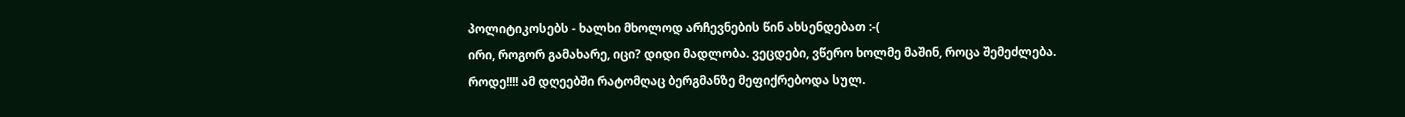პოლიტიკოსებს - ხალხი მხოლოდ არჩევნების წინ ახსენდებათ :-(
ირი, როგორ გამახარე, იცი? დიდი მადლობა. ვეცდები, ვწერო ხოლმე მაშინ, როცა შემეძლება.
როდე!!!! ამ დღეებში რატომღაც ბერგმანზე მეფიქრებოდა სულ.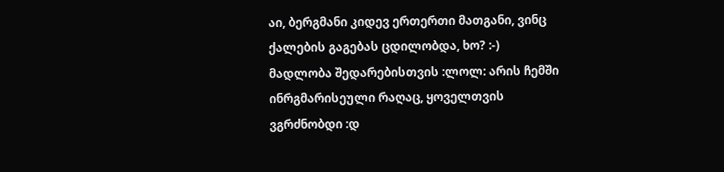აი, ბერგმანი კიდევ ერთერთი მათგანი, ვინც ქალების გაგებას ცდილობდა, ხო? :-)
მადლობა შედარებისთვის :ლოლ: არის ჩემში ინრგმარისეული რაღაც, ყოველთვის ვგრძნობდი :დ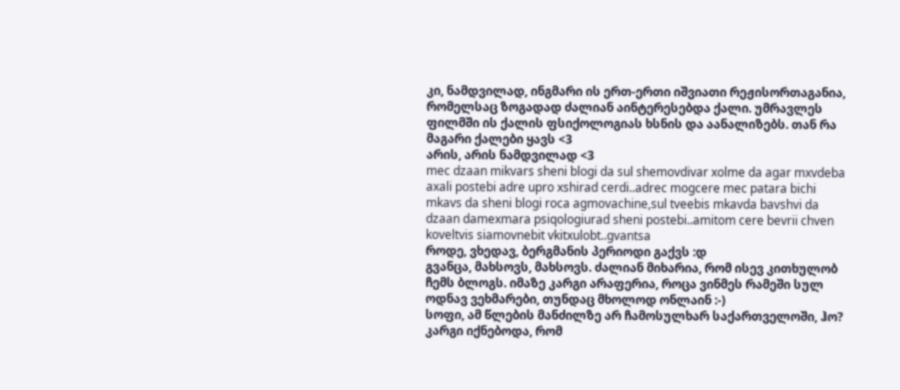კი, ნამდვილად, ინგმარი ის ერთ-ერთი იშვიათი რეჟისორთაგანია, რომელსაც ზოგადად ძალიან აინტერესებდა ქალი. უმრავლეს ფილმში ის ქალის ფსიქოლოგიას ხსნის და აანალიზებს. თან რა მაგარი ქალები ყავს <3
არის, არის ნამდვილად <3
mec dzaan mikvars sheni blogi da sul shemovdivar xolme da agar mxvdeba axali postebi adre upro xshirad cerdi..adrec mogcere mec patara bichi mkavs da sheni blogi roca agmovachine,sul tveebis mkavda bavshvi da dzaan damexmara psiqologiurad sheni postebi..amitom cere bevrii chven koveltvis siamovnebit vkitxulobt..gvantsa
როდე, ვხედავ, ბერგმანის პერიოდი გაქვს :დ
გვანცა, მახსოვს, მახსოვს. ძალიან მიხარია, რომ ისევ კითხულობ ჩემს ბლოგს. იმაზე კარგი არაფერია, როცა ვინმეს რამეში სულ ოდნავ ვეხმარები, თუნდაც მხოლოდ ონლაინ :-)
სოფი, ამ წლების მანძილზე არ ჩამოსულხარ საქართველოში, ჰო? კარგი იქნებოდა, რომ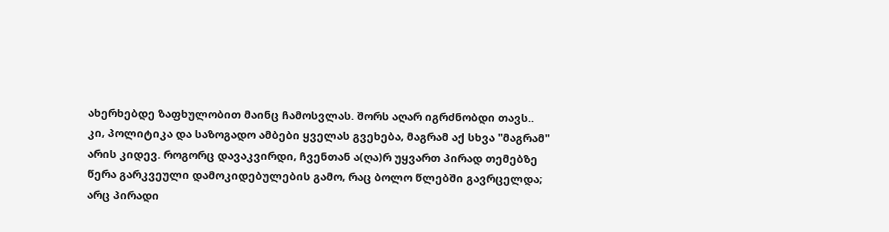ახერხებდე ზაფხულობით მაინც ჩამოსვლას. შორს აღარ იგრძნობდი თავს..
კი, პოლიტიკა და საზოგადო ამბები ყველას გვეხება, მაგრამ აქ სხვა "მაგრამ" არის კიდევ. როგორც დავაკვირდი, ჩვენთან ა(ღა)რ უყვართ პირად თემებზე წერა გარკვეული დამოკიდებულების გამო, რაც ბოლო წლებში გავრცელდა; არც პირადი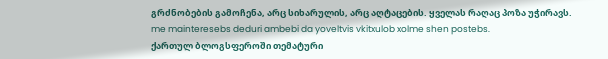გრძნობების გამოჩენა, არც სიხარულის, არც აღტაცების. ყველას რაღაც პოზა უჭირავს.
me mainteresebs deduri ambebi da yoveltvis vkitxulob xolme shen postebs.
ქართულ ბლოგსფეროში თემატური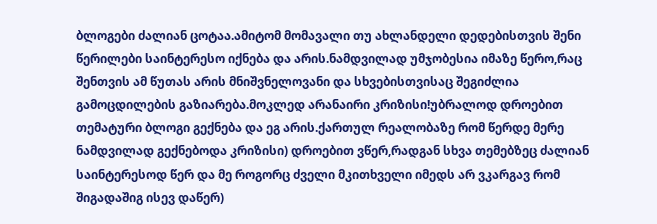ბლოგები ძალიან ცოტაა.ამიტომ მომავალი თუ ახლანდელი დედებისთვის შენი წერილები საინტერესო იქნება და არის.ნამდვილად უმჯობესია იმაზე წერო,რაც შენთვის ამ წუთას არის მნიშვნელოვანი და სხვებისთვისაც შეგიძლია გამოცდილების გაზიარება.მოკლედ არანაირი კრიზისი!უბრალოდ დროებით თემატური ბლოგი გექნება და ეგ არის.ქართულ რეალობაზე რომ წერდე მერე ნამდვილად გექნებოდა კრიზისი) დროებით ვწერ,რადგან სხვა თემებზეც ძალიან საინტერესოდ წერ და მე როგორც ძველი მკითხველი იმედს არ ვკარგავ რომ შიგადაშიგ ისევ დაწერ)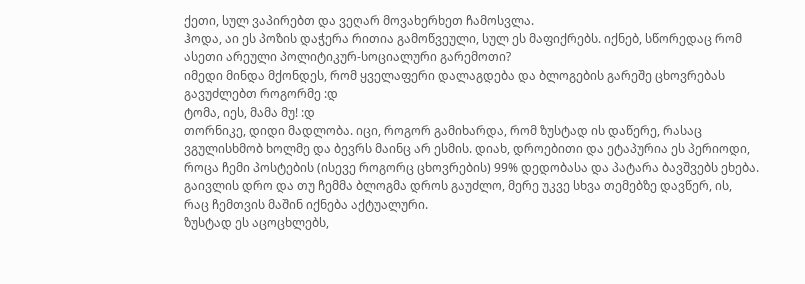ქეთი, სულ ვაპირებთ და ვეღარ მოვახერხეთ ჩამოსვლა.
ჰოდა, აი ეს პოზის დაჭერა რითია გამოწვეული, სულ ეს მაფიქრებს. იქნებ, სწორედაც რომ ასეთი არეული პოლიტიკურ-სოციალური გარემოთი?
იმედი მინდა მქონდეს, რომ ყველაფერი დალაგდება და ბლოგების გარეშე ცხოვრებას გავუძლებთ როგორმე :დ
ტომა, იეს, მამა მუ! :დ
თორნიკე, დიდი მადლობა. იცი, როგორ გამიხარდა, რომ ზუსტად ის დაწერე, რასაც ვგულისხმობ ხოლმე და ბევრს მაინც არ ესმის. დიახ, დროებითი და ეტაპურია ეს პერიოდი, როცა ჩემი პოსტების (ისევე როგორც ცხოვრების) 99% დედობასა და პატარა ბავშვებს ეხება. გაივლის დრო და თუ ჩემმა ბლოგმა დროს გაუძლო, მერე უკვე სხვა თემებზე დავწერ, ის, რაც ჩემთვის მაშინ იქნება აქტუალური.
ზუსტად ეს აცოცხლებს,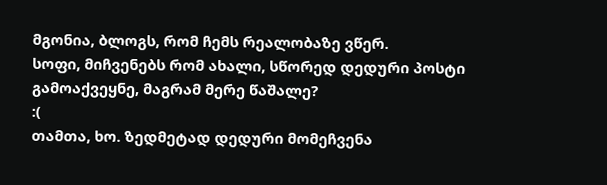მგონია, ბლოგს, რომ ჩემს რეალობაზე ვწერ.
სოფი, მიჩვენებს რომ ახალი, სწორედ დედური პოსტი გამოაქვეყნე, მაგრამ მერე წაშალე?
:(
თამთა, ხო. ზედმეტად დედური მომეჩვენა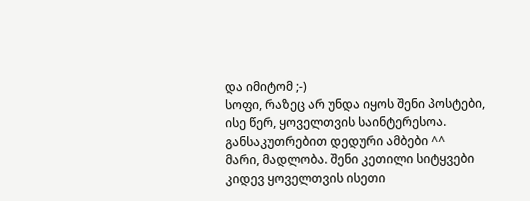და იმიტომ ;-)
სოფი, რაზეც არ უნდა იყოს შენი პოსტები, ისე წერ, ყოველთვის საინტერესოა. განსაკუთრებით დედური ამბები ^^
მარი, მადლობა. შენი კეთილი სიტყვები კიდევ ყოველთვის ისეთი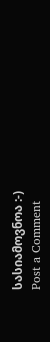სასიამოვნოა :-)
Post a Comment